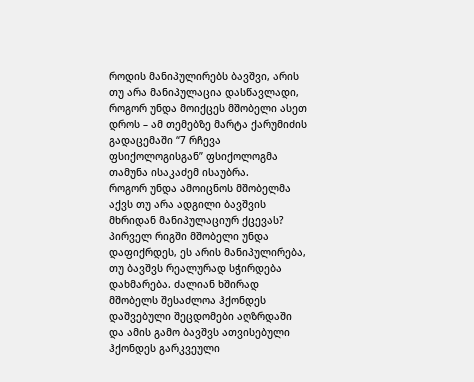როდის მანიპულირებს ბავშვი, არის თუ არა მანიპულაცია დასწავლადი, როგორ უნდა მოიქცეს მშობელი ასეთ დროს – ამ თემებზე მარტა ქარუმიძის გადაცემაში “7 რჩევა ფსიქოლოგისგან” ფსიქოლოგმა თამუნა ისაკაძემ ისაუბრა.
როგორ უნდა ამოიცნოს მშობელმა აქვს თუ არა ადგილი ბავშვის მხრიდან მანიპულაციურ ქცევას?
პირველ რიგში მშობელი უნდა დაფიქრდეს, ეს არის მანიპულირება, თუ ბავშვს რეალურად სჭირდება დახმარება. ძალიან ხშირად მშობელს შესაძლოა ჰქონდეს დაშვებული შეცდომები აღზრდაში და ამის გამო ბავშვს ათვისებული ჰქონდეს გარკვეული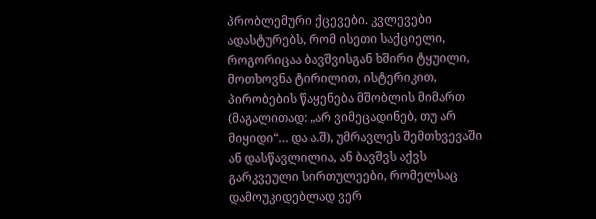პრობლემური ქცევები. კვლევები ადასტურებს, რომ ისეთი საქციელი, როგორიცაა ბავშვისგან ხშირი ტყუილი, მოთხოვნა ტირილით, ისტერიკით, პირობების წაყენება მშობლის მიმართ (მაგალითად: „არ ვიმეცადინებ, თუ არ მიყიდი“… და ა.შ), უმრავლეს შემთხვევაში ან დასწავლილია, ან ბავშვს აქვს გარკვეული სირთულეები, რომელსაც დამოუკიდებლად ვერ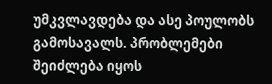უმკვლავდება და ასე პოულობს გამოსავალს. პრობლემები შეიძლება იყოს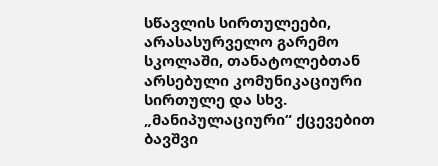სწავლის სირთულეები, არასასურველო გარემო სკოლაში, თანატოლებთან არსებული კომუნიკაციური სირთულე და სხვ. „მანიპულაციური“ ქცევებით ბავშვი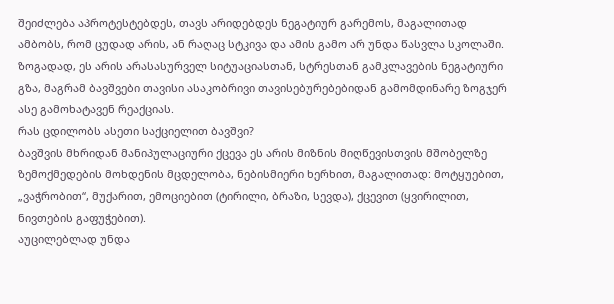შეიძლება აპროტესტებდეს, თავს არიდებდეს ნეგატიურ გარემოს, მაგალითად ამბობს, რომ ცუდად არის, ან რაღაც სტკივა და ამის გამო არ უნდა წასვლა სკოლაში. ზოგადად, ეს არის არასასურველ სიტუაციასთან, სტრესთან გამკლავების ნეგატიური გზა, მაგრამ ბავშვები თავისი ასაკობრივი თავისებურებებიდან გამომდინარე ზოგჯერ ასე გამოხატავენ რეაქციას.
რას ცდილობს ასეთი საქციელით ბავშვი?
ბავშვის მხრიდან მანიპულაციური ქცევა ეს არის მიზნის მიღწევისთვის მშობელზე ზემოქმედების მოხდენის მცდელობა, ნებისმიერი ხერხით, მაგალითად: მოტყუებით, „ვაჭრობით“, მუქარით, ემოციებით (ტირილი, ბრაზი, სევდა), ქცევით (ყვირილით, ნივთების გაფუჭებით).
აუცილებლად უნდა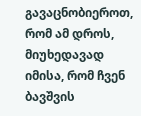გავაცნობიეროთ, რომ ამ დროს, მიუხედავად იმისა, რომ ჩვენ ბავშვის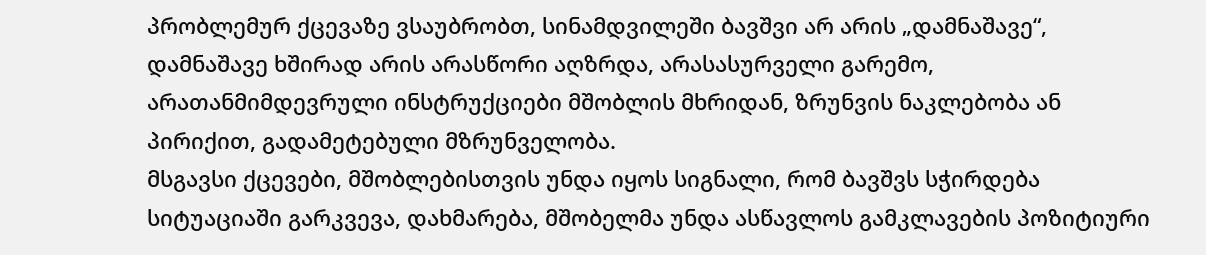პრობლემურ ქცევაზე ვსაუბრობთ, სინამდვილეში ბავშვი არ არის „დამნაშავე“, დამნაშავე ხშირად არის არასწორი აღზრდა, არასასურველი გარემო, არათანმიმდევრული ინსტრუქციები მშობლის მხრიდან, ზრუნვის ნაკლებობა ან პირიქით, გადამეტებული მზრუნველობა.
მსგავსი ქცევები, მშობლებისთვის უნდა იყოს სიგნალი, რომ ბავშვს სჭირდება სიტუაციაში გარკვევა, დახმარება, მშობელმა უნდა ასწავლოს გამკლავების პოზიტიური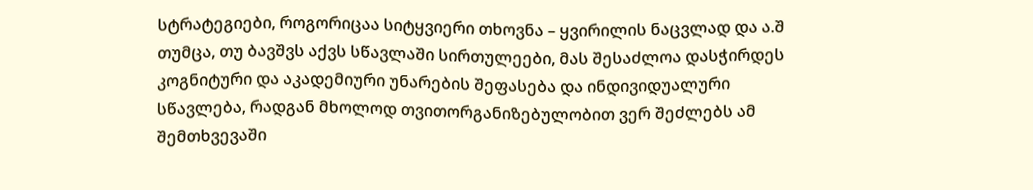სტრატეგიები, როგორიცაა სიტყვიერი თხოვნა – ყვირილის ნაცვლად და ა.შ თუმცა, თუ ბავშვს აქვს სწავლაში სირთულეები, მას შესაძლოა დასჭირდეს კოგნიტური და აკადემიური უნარების შეფასება და ინდივიდუალური სწავლება, რადგან მხოლოდ თვითორგანიზებულობით ვერ შეძლებს ამ შემთხვევაში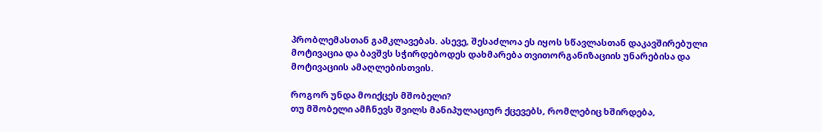პრობლემასთან გამკლავებას. ასევე, შესაძლოა ეს იყოს სწავლასთან დაკავშირებული მოტივაცია და ბავშვს სჭირდებოდეს დახმარება თვითორგანიზაციის უნარებისა და მოტივაციის ამაღლებისთვის.

როგორ უნდა მოიქცეს მშობელი?
თუ მშობელი ამჩნევს შვილს მანიპულაციურ ქცევებს, რომლებიც ხშირდება,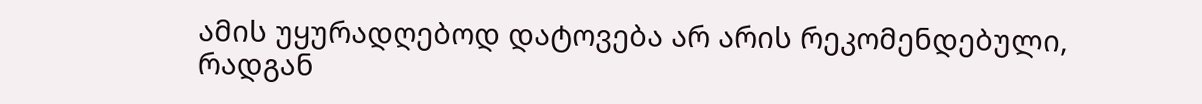ამის უყურადღებოდ დატოვება არ არის რეკომენდებული, რადგან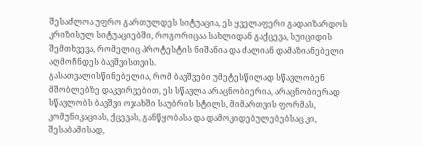შესაძლოა უფრო გართულდეს სიტუაცია, ეს ყველაფერი გადაიზარდოს კრიზისულ სიტუაციებში, როგორიცაა სახლიდან გაქცევა, სუიციდის შემთხვევა, რომელიც პროტესტის ნიშანია და ძალიან დამაზიანებელი აღმოჩნდეს ბავშვისთვის.
გასათვალისწინებელია, რომ ბავშვები უმეტესწილად სწავლობენ მშობლებზე დაკვირვებით, ეს სწავლა არაცნობიერია, არაცნობიერად სწავლობს ბავშვი ოჯახში საუბრის სტილს, მიმართვის ფორმას, კომუნიკაციას, ქცევას, განწყობასა და დამოკიდებულებებსაც კი, შესაბამისად,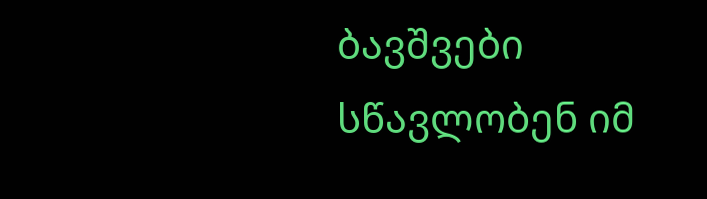ბავშვები სწავლობენ იმ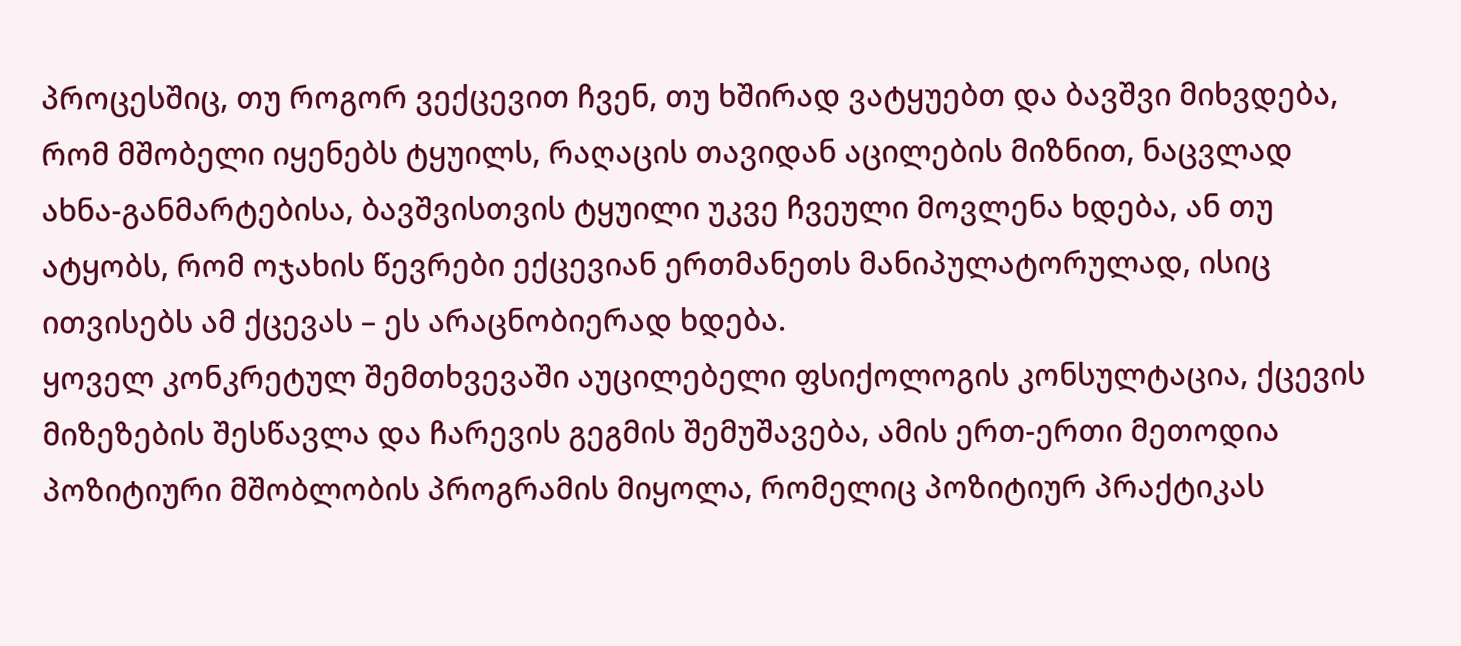პროცესშიც, თუ როგორ ვექცევით ჩვენ, თუ ხშირად ვატყუებთ და ბავშვი მიხვდება, რომ მშობელი იყენებს ტყუილს, რაღაცის თავიდან აცილების მიზნით, ნაცვლად ახნა-განმარტებისა, ბავშვისთვის ტყუილი უკვე ჩვეული მოვლენა ხდება, ან თუ ატყობს, რომ ოჯახის წევრები ექცევიან ერთმანეთს მანიპულატორულად, ისიც ითვისებს ამ ქცევას – ეს არაცნობიერად ხდება.
ყოველ კონკრეტულ შემთხვევაში აუცილებელი ფსიქოლოგის კონსულტაცია, ქცევის მიზეზების შესწავლა და ჩარევის გეგმის შემუშავება, ამის ერთ-ერთი მეთოდია პოზიტიური მშობლობის პროგრამის მიყოლა, რომელიც პოზიტიურ პრაქტიკას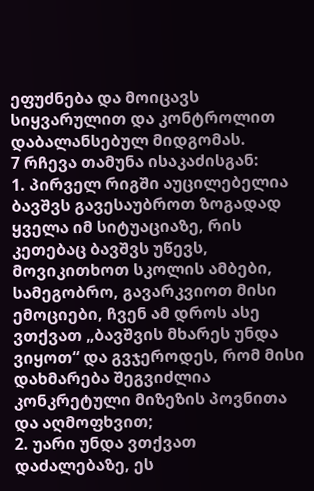ეფუძნება და მოიცავს სიყვარულით და კონტროლით დაბალანსებულ მიდგომას.
7 რჩევა თამუნა ისაკაძისგან:
1. პირველ რიგში აუცილებელია ბავშვს გავესაუბროთ ზოგადად ყველა იმ სიტუაციაზე, რის კეთებაც ბავშვს უწევს, მოვიკითხოთ სკოლის ამბები, სამეგობრო, გავარკვიოთ მისი ემოციები, ჩვენ ამ დროს ასე ვთქვათ „ბავშვის მხარეს უნდა ვიყოთ“ და გვჯეროდეს, რომ მისი დახმარება შეგვიძლია კონკრეტული მიზეზის პოვნითა და აღმოფხვით;
2. უარი უნდა ვთქვათ დაძალებაზე, ეს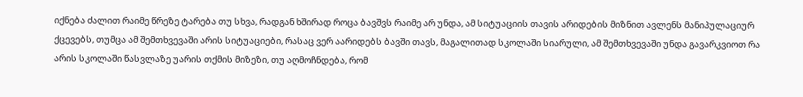იქნება ძალით რაიმე წრეზე ტარება თუ სხვა, რადგან ხშირად როცა ბავშვს რაიმე არ უნდა, ამ სიტუაციის თავის არიდების მიზნით ავლენს მანიპულაციურ ქცევებს, თუმცა ამ შემთხვევაში არის სიტუაციები, რასაც ვერ აარიდებს ბავში თავს, მაგალითად სკოლაში სიარული, ამ შემთხვევაში უნდა გავარკვიოთ რა არის სკოლაში წასვლაზე უარის თქმის მიზეზი, თუ აღმოჩნდება, რომ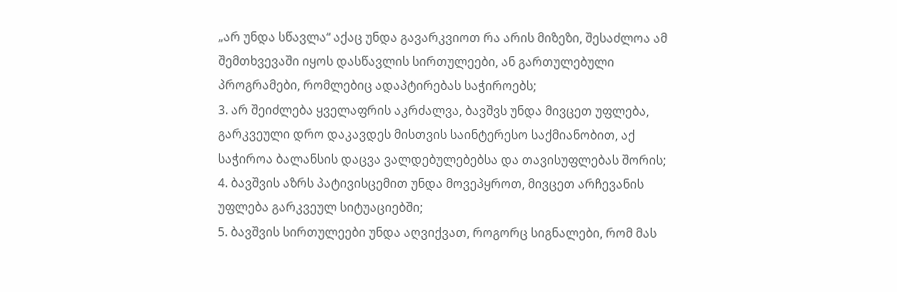„არ უნდა სწავლა“ აქაც უნდა გავარკვიოთ რა არის მიზეზი, შესაძლოა ამ შემთხვევაში იყოს დასწავლის სირთულეები, ან გართულებული პროგრამები, რომლებიც ადაპტირებას საჭიროებს;
3. არ შეიძლება ყველაფრის აკრძალვა, ბავშვს უნდა მივცეთ უფლება, გარკვეული დრო დაკავდეს მისთვის საინტერესო საქმიანობით, აქ საჭიროა ბალანსის დაცვა ვალდებულებებსა და თავისუფლებას შორის;
4. ბავშვის აზრს პატივისცემით უნდა მოვეპყროთ, მივცეთ არჩევანის უფლება გარკვეულ სიტუაციებში;
5. ბავშვის სირთულეები უნდა აღვიქვათ, როგორც სიგნალები, რომ მას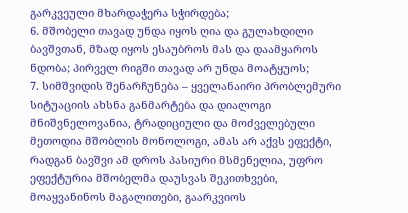გარკვეული მხარდაჭერა სჭირდება;
6. მშობელი თავად უნდა იყოს ღია და გულახდილი ბავშვთან, მზად იყოს ესაუბროს მას და დაამყაროს ნდობა; პირველ რიგში თავად არ უნდა მოატყუოს;
7. სიმშვიდის შენარჩუნება – ყველანაირი პრობლემური სიტუაციის ახსნა განმარტება და დიალოგი მნიშვნელოვანია, ტრადიციული და მოძველებული მეთოდია მშობლის მონოლოგი, ამას არ აქვს ეფექტი, რადგან ბავშვი ამ დროს პასიური მსმენელია, უფრო ეფექტურია მშობელმა დაუსვას შეკითხვები, მოაყვანინოს მაგალითები, გაარკვიოს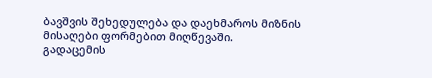ბავშვის შეხედულება და დაეხმაროს მიზნის მისაღები ფორმებით მიღწევაში.
გადაცემის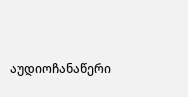აუდიოჩანაწერი